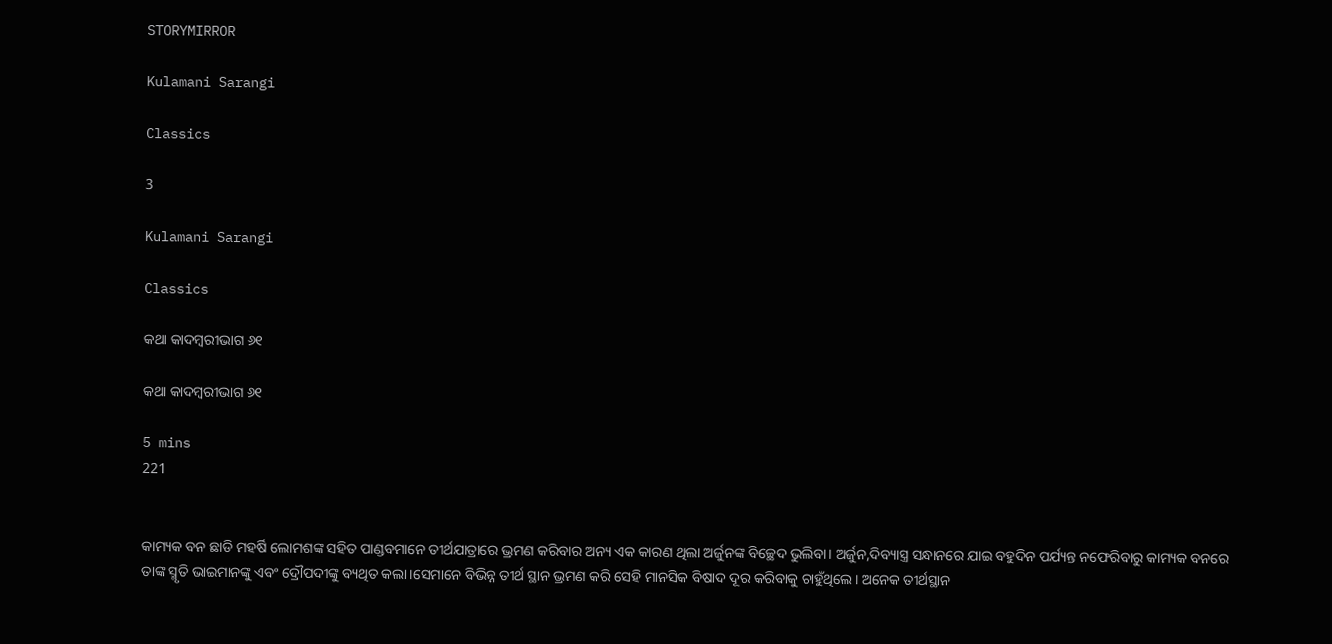STORYMIRROR

Kulamani Sarangi

Classics

3

Kulamani Sarangi

Classics

କଥା କାଦମ୍ବରୀଭାଗ ୬୧

କଥା କାଦମ୍ବରୀଭାଗ ୬୧

5 mins
221


କାମ୍ୟକ ବନ ଛାଡି ମହର୍ଷି ଲୋମଶଙ୍କ ସହିତ ପାଣ୍ଡବମାନେ ତୀର୍ଥଯାତ୍ରାରେ ଭ୍ରମଣ କରିବାର ଅନ୍ୟ ଏକ କାରଣ ଥିଲା ଅର୍ଜୁନଙ୍କ ବିଚ୍ଛେଦ ଭୁଲିବା। ଅର୍ଜୁନ,ଦିବ୍ୟାସ୍ତ୍ର ସନ୍ଧାନରେ ଯାଇ ବହୁଦିନ ପର୍ଯ୍ୟନ୍ତ ନଫେରିବାରୁ କାମ୍ୟକ ବନରେ ତାଙ୍କ ସ୍ମୃତି ଭାଇମାନଙ୍କୁ ଏବଂ ଦ୍ରୌପଦୀଙ୍କୁ ବ୍ୟଥିତ କଲା।ସେମାନେ ବିଭିନ୍ନ ତୀର୍ଥ ସ୍ଥାନ ଭ୍ରମଣ କରି ସେହି ମାନସିକ ବିଷାଦ ଦୂର କରିବାକୁ ଚାହୁଁଥିଲେ। ଅନେକ ତୀର୍ଥସ୍ଥାନ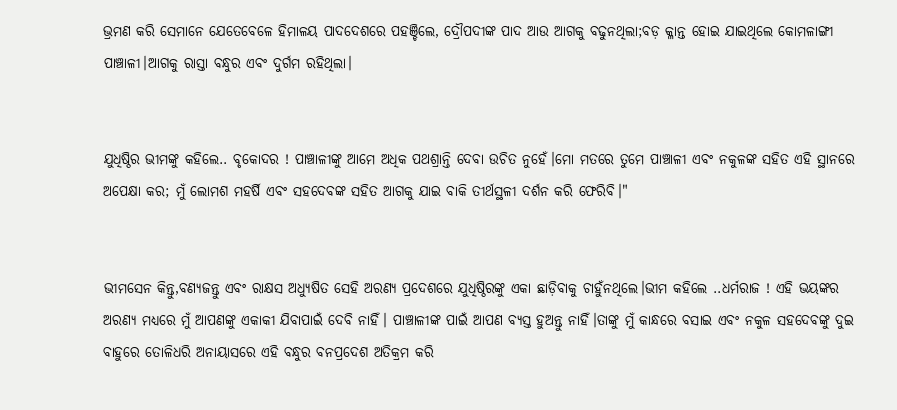ଭ୍ରମଣ କରି ସେମାନେ ଯେତେବେଳେ ହିମାଳୟ ପାଦଦେଶରେ ପହଞ୍ଚିଲେ, ଦ୍ରୌପଦୀଙ୍କ ପାଦ ଆଉ ଆଗକୁ ବଢୁନଥିଲା;ବଡ଼ କ୍ଳାନ୍ତ ହୋଇ ଯାଇଥିଲେ କୋମଳାଙ୍ଗୀ ପାଞ୍ଚାଳୀ।ଆଗକୁ ରାସ୍ତା ବନ୍ଧୁର ଏବଂ ଦୁର୍ଗମ ରହିଥିଲା।


ଯୁଧିଷ୍ଠିର ଭୀମଙ୍କୁ କହିଲେ.. ବୃକୋଦର ! ପାଞ୍ଚାଳୀଙ୍କୁ ଆମେ ଅଧିକ ପଥଶ୍ରାନ୍ତି ଦେବା ଉଚିତ ନୁହେଁ।ମୋ ମତରେ ତୁମେ ପାଞ୍ଚାଳୀ ଏବଂ ନକୁଳଙ୍କ ସହିତ ଏହି ସ୍ଥାନରେ ଅପେକ୍ଷା କର; ମୁଁ ଲୋମଶ ମହର୍ଷି ଏବଂ ସହଦେବଙ୍କ ସହିତ ଆଗକୁ ଯାଇ ବାକି ତୀର୍ଥସ୍ଥଳୀ ଦର୍ଶନ କରି ଫେରିବି।"


ଭୀମସେନ କିନ୍ତୁ,ବଣ୍ୟଜନ୍ତୁ ଏବଂ ରାକ୍ଷସ ଅଧ୍ୟୁଷିତ ସେହି ଅରଣ୍ୟ ପ୍ରଦେଶରେ ଯୁଧିଷ୍ଠିରଙ୍କୁ ଏକା ଛାଡ଼ିବାକୁ ଚାହୁଁନଥିଲେ।ଭୀମ କହିଲେ ..ଧର୍ମରାଜ ! ଏହି ଭୟଙ୍କର ଅରଣ୍ୟ ମଧ୍ୟରେ ମୁଁ ଆପଣଙ୍କୁ ଏକାକୀ ଯିବାପାଇଁ ଦେବି ନାହିଁ। ପାଞ୍ଚାଳୀଙ୍କ ପାଇଁ ଆପଣ ବ୍ୟସ୍ତ ହୁଅନ୍ତୁ ନାହିଁ।ତାଙ୍କୁ ମୁଁ କାନ୍ଧରେ ବସାଇ ଏବଂ ନକୁଳ ସହଦେବଙ୍କୁ ଦୁଇ ବାହୁରେ ତୋଳିଧରି ଅନାୟାସରେ ଏହି ବନ୍ଧୁର ବନପ୍ରଦେଶ ଅତିକ୍ରମ କରି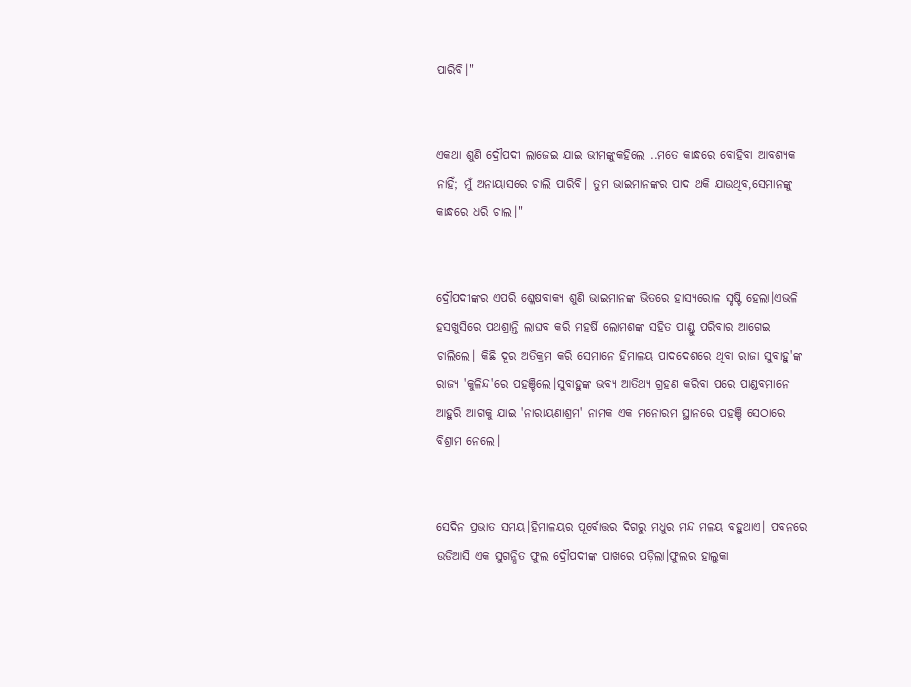ପାରିବି।"


ଏକଥା ଶୁଣି ଦ୍ରୌପଦୀ ଲାଜେଇ ଯାଇ ଭୀମଙ୍କୁକହିଲେ ..ମତେ କାନ୍ଧରେ ବୋହିବା ଆବଶ୍ୟକ ନାହିଁ; ମୁଁ ଅନାୟାସରେ ଚାଲି ପାରିବି। ତୁମ ଭାଇମାନଙ୍କର ପାଦ ଥକି ଯାଉଥିବ,ସେମାନଙ୍କୁ କାନ୍ଧରେ ଧରି ଚାଲ।"


ଦ୍ରୌପଦୀଙ୍କର ଏପରି ଶ୍ଳେଷବାକ୍ୟ ଶୁଣି ଭାଇମାନଙ୍କ ଭିତରେ ହାସ୍ୟରୋଳ ସୃଷ୍ଟି ହେଲା।ଏଭଳି ହସଖୁସିରେ ପଥଶ୍ରାନ୍ତି ଲାଘବ କରି ମହର୍ଷି ଲୋମଶଙ୍କ ସହିତ ପାଣ୍ଡୁ ପରିବାର ଆଗେଇ ଚାଲିଲେ। କିଛି ଦୂର ଅତିକ୍ରମ କରି ସେମାନେ ହିମାଳୟ ପାଦଦେଶରେ ଥିବା ରାଜା ସୁବାହୁ'ଙ୍କ ରାଜ୍ୟ 'କୁଳିନ୍ଦ'ରେ ପହଞ୍ଚିଲେ।ସୁବାହୁଙ୍କ ଭବ୍ୟ ଆତିଥ୍ୟ ଗ୍ରହଣ କରିବା ପରେ ପାଣ୍ଡବମାନେ ଆହୁରି ଆଗକୁ ଯାଇ 'ନାରାୟଣାଶ୍ରମ' ନାମକ ଏକ ମନୋରମ ସ୍ଥାନରେ ପହଞ୍ଚି ସେଠାରେ ବିଶ୍ରାମ ନେଲେ।


ସେଦିନ ପ୍ରଭାତ ସମୟ।ହିମାଳୟର ପୂର୍ବୋତ୍ତର ଦିଗରୁ ମଧୁର ମନ୍ଦ ମଳୟ ବହୁଥାଏ। ପବନରେ ଉଡିଆସି ଏକ ସୁଗନ୍ଧିତ ଫୁଲ ଦ୍ରୌପଦୀଙ୍କ ପାଖରେ ପଡ଼ିଲା।ଫୁଲର ହାଲୁକା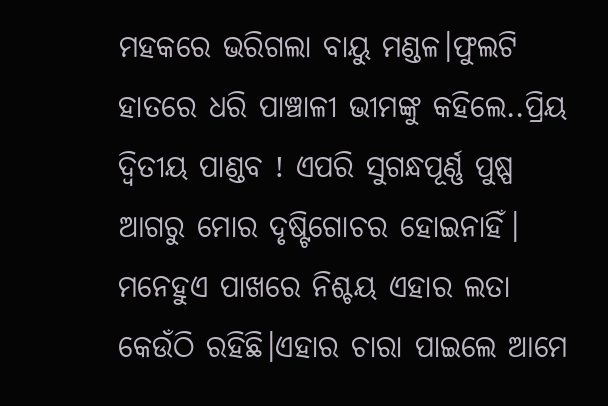ମହକରେ ଭରିଗଲା ବାୟୁ ମଣ୍ଡଳ।ଫୁଲଟି ହାତରେ ଧରି ପାଞ୍ଚାଳୀ ଭୀମଙ୍କୁ କହିଲେ..ପ୍ରିୟ ଦ୍ବିତୀୟ ପାଣ୍ଡବ ! ଏପରି ସୁଗନ୍ଧପୂର୍ଣ୍ଣ ପୁଷ୍ପ ଆଗରୁ ମୋର ଦୃଷ୍ଟିଗୋଚର ହୋଇନାହିଁ। ମନେହୁଏ ପାଖରେ ନିଶ୍ଚୟ ଏହାର ଲତା କେଉଁଠି ରହିଛି।ଏହାର ଚାରା ପାଇଲେ ଆମେ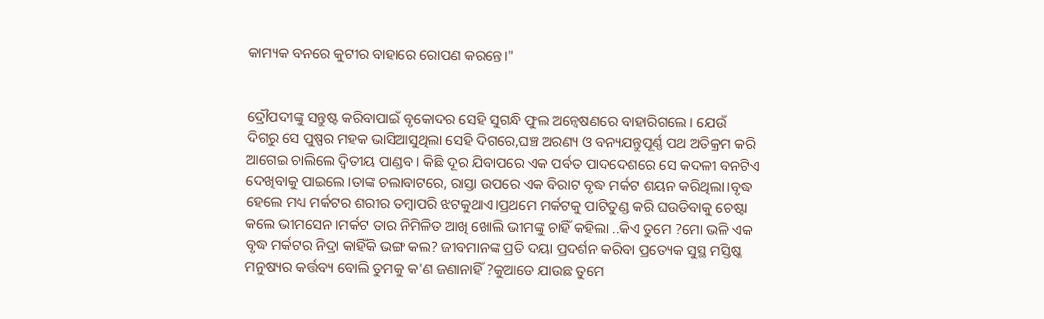କାମ୍ୟକ ବନରେ କୁଟୀର ବାହାରେ ରୋପଣ କରନ୍ତେ।"


ଦ୍ରୌପଦୀଙ୍କୁ ସନ୍ତୁଷ୍ଟ କରିବାପାଇଁ ବୃକୋଦର ସେହି ସୁଗନ୍ଧି ଫୁଲ ଅନ୍ବେଷଣରେ ବାହାରିଗଲେ। ଯେଉଁ ଦିଗରୁ ସେ ପୁଷ୍ପର ମହକ ଭାସିଆସୁଥିଲା ସେହି ଦିଗରେ,ଘଞ୍ଚ ଅରଣ୍ୟ ଓ ବନ୍ୟଯନ୍ତୁପୂର୍ଣ୍ଣ ପଥ ଅତିକ୍ରମ କରି ଆଗେଇ ଚାଲିଲେ ଦ୍ବିତୀୟ ପାଣ୍ଡବ। କିଛି ଦୂର ଯିବାପରେ ଏକ ପର୍ବତ ପାଦଦେଶରେ ସେ କଦଳୀ ବନଟିଏ ଦେଖିବାକୁ ପାଇଲେ।ତାଙ୍କ ଚଲାବାଟରେ, ରାସ୍ତା ଉପରେ ଏକ ବିରାଟ ବୃଦ୍ଧ ମର୍କଟ ଶୟନ କରିଥିଲା।ବୃଦ୍ଧ ହେଲେ ମଧ୍ୟ ମର୍କଟର ଶରୀର ତମ୍ବାପରି ଝଟକୁଥାଏ।ପ୍ରଥମେ ମର୍କଟକୁ ପାଟିତୁଣ୍ଡ କରି ଘଉଡିବାକୁ ଚେଷ୍ଟା କଲେ ଭୀମସେନ।ମର୍କଟ ତାର ନିମିଳିତ ଆଖି ଖୋଲି ଭୀମଙ୍କୁ ଚାହିଁ କହିଲା ..କିଏ ତୁମେ ?ମୋ ଭଳି ଏକ ବୃଦ୍ଧ ମର୍କଟର ନିଦ୍ରା କାହିଁକି ଭଙ୍ଗ କଲ? ଜୀବମାନଙ୍କ ପ୍ରତି ଦୟା ପ୍ରଦର୍ଶନ କରିବା ପ୍ରତ୍ୟେକ ସୁସ୍ଥ ମସ୍ତିଷ୍କ ମନୁଷ୍ୟର କର୍ତ୍ତବ୍ୟ ବୋଲି ତୁମକୁ କ'ଣ ଜଣାନାହିଁ ?କୁଆଡେ ଯାଉଛ ତୁମେ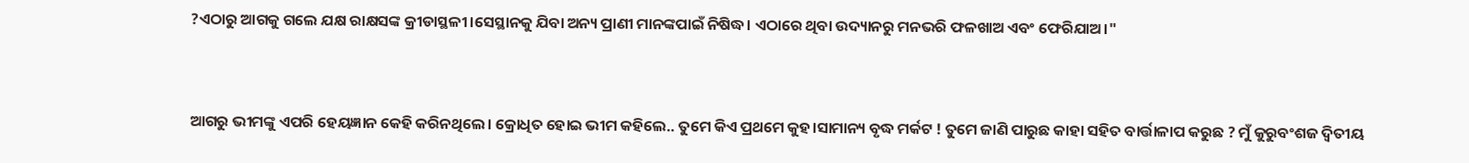?ଏଠାରୁ ଆଗକୁ ଗଲେ ଯକ୍ଷ ରାକ୍ଷସଙ୍କ କ୍ରୀଡାସ୍ଥଳୀ।ସେସ୍ଥାନକୁ ଯିବା ଅନ୍ୟ ପ୍ରାଣୀ ମାନଙ୍କପାଇଁ ନିଷିଦ୍ଧ। ଏଠାରେ ଥିବା ଉଦ୍ୟାନରୁ ମନଭରି ଫଳଖାଅ ଏବଂ ଫେରିଯାଅ।"


ଆଗରୁ ଭୀମଙ୍କୁ ଏପରି ହେୟଜ୍ଞାନ କେହି କରିନଥିଲେ। କ୍ରୋଧିତ ହୋଇ ଭୀମ କହିଲେ.. ତୁମେ କିଏ ପ୍ରଥମେ କୁହ।ସାମାନ୍ୟ ବୃଦ୍ଧ ମର୍କଟ ! ତୁମେ ଜାଣି ପାରୁଛ କାହା ସହିତ ବାର୍ତ୍ତାଳାପ କରୁଛ ? ମୁଁ କୁରୁବଂଶଜ ଦ୍ବିତୀୟ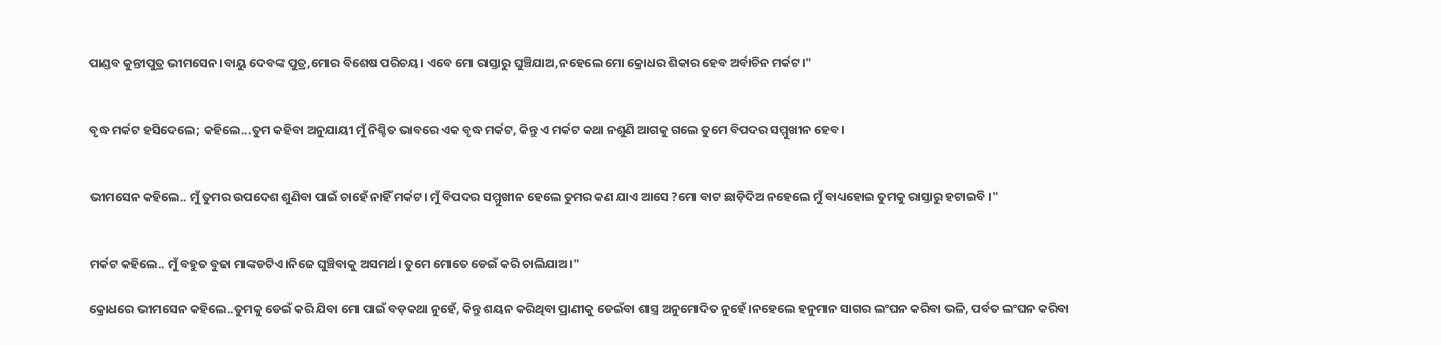ପାଣ୍ଡବ କୁନ୍ତୀପୁତ୍ର ଭୀମସେନ।ବାୟୁ ଦେବଙ୍କ ପୁତ୍ର,ମୋର ବିଶେଷ ପରିଚୟ। ଏବେ ମୋ ରାସ୍ତାରୁ ଘୁଞ୍ଚିଯାଅ,ନହେଲେ ମୋ କ୍ରୋଧର ଶିକାର ହେବ ଅର୍ବାଚିନ ମର୍କଟ।"


ବୃଦ୍ଧ ମର୍କଟ ହସିଦେଲେ; କହିଲେ...ତୁମ କହିବା ଅନୁଯାୟୀ ମୁଁ ନିଶ୍ଚିତ ଭାବରେ ଏକ ବୃଦ୍ଧ ମର୍କଟ, କିନ୍ତୁ ଏ ମର୍କଟ କଥା ନଶୁଣି ଆଗକୁ ଗଲେ ତୁମେ ବିପଦର ସମ୍ମୁଖୀନ ହେବ।


ଭୀମସେନ କହିଲେ.. ମୁଁ ତୁମର ଉପଦେଶ ଶୁଣିବା ପାଇଁ ଚାହେଁ ନାହିଁ ମର୍କଟ। ମୁଁ ବିପଦର ସମ୍ମୁଖୀନ ହେଲେ ତୁମର କଣ ଯାଏ ଆସେ ?ମୋ ବାଟ ଛାଡ଼ିଦିଅ ନହେଲେ ମୁଁ ବାଧ୍ୟହୋଇ ତୁମକୁ ରାସ୍ତାରୁ ହଟାଇବି ।"


ମର୍କଟ କହିଲେ.. ମୁଁ ବହୁତ ବୁଢା ମାଙ୍କଡଟିଏ।ନିଜେ ଘୁଞ୍ଚିବାକୁ ଅସମର୍ଥ। ତୁମେ ମୋତେ ଡେଇଁ କରି ଚାଲିଯାଅ।"

କ୍ରୋଧରେ ଭୀମସେନ କହିଲେ..ତୁମକୁ ଡେଇଁ କରି ଯିବା ମୋ ପାଇଁ ବଡ଼କଥା ନୁହେଁ, କିନ୍ତୁ ଶୟନ କରିଥିବା ପ୍ରାଣୀକୁ ଡେଇଁବା ଶାସ୍ତ୍ର ଅନୁମୋଦିତ ନୁହେଁ।ନହେଲେ ହନୁମାନ ସାଗର ଲଂଘନ କରିବା ଭଳି, ପର୍ବତ ଲଂଘନ କରିବା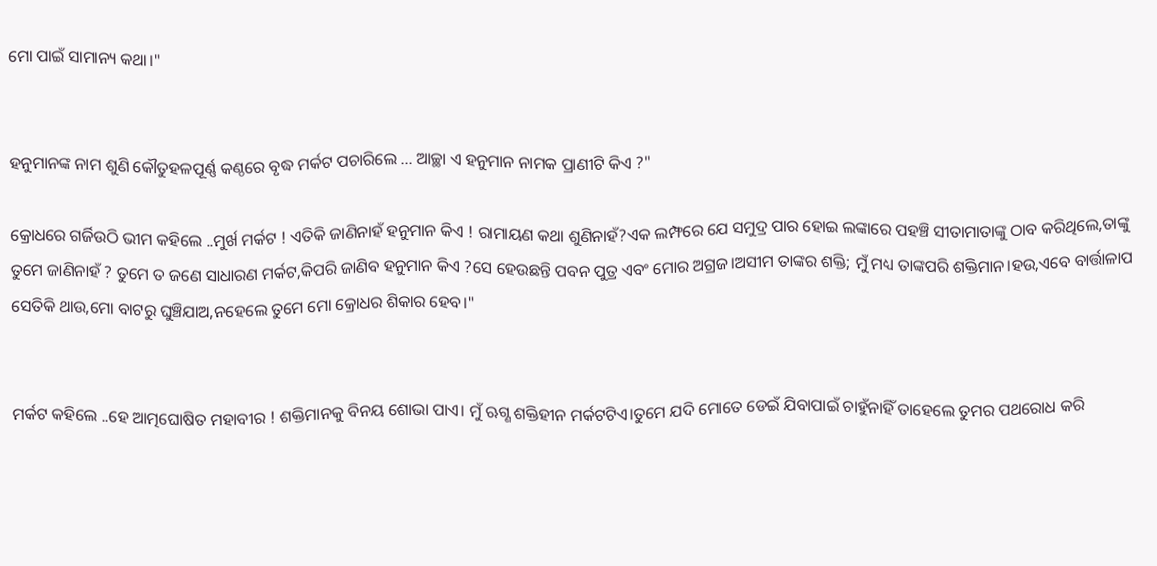ମୋ ପାଇଁ ସାମାନ୍ୟ କଥା।"


ହନୁମାନଙ୍କ ନାମ ଶୁଣି କୌତୁହଳପୂର୍ଣ୍ଣ କଣ୍ଠରେ ବୃଦ୍ଧ ମର୍କଟ ପଚାରିଲେ ... ଆଚ୍ଛା ଏ ହନୁମାନ ନାମକ ପ୍ରାଣୀଟି କିଏ ?"

କ୍ରୋଧରେ ଗର୍ଜିଉଠି ଭୀମ କହିଲେ ..ମୁର୍ଖ ମର୍କଟ ! ଏତିକି ଜାଣିନାହଁ ହନୁମାନ କିଏ ! ରାମାୟଣ କଥା ଶୁଣିନାହଁ?ଏକ ଲମ୍ଫରେ ଯେ ସମୁଦ୍ର ପାର ହୋଇ ଲଙ୍କାରେ ପହଞ୍ଚି ସୀତାମାତାଙ୍କୁ ଠାବ କରିଥିଲେ,ତାଙ୍କୁ ତୁମେ ଜାଣିନାହଁ ? ତୁମେ ତ ଜଣେ ସାଧାରଣ ମର୍କଟ,କିପରି ଜାଣିବ ହନୁମାନ କିଏ ?ସେ ହେଉଛନ୍ତି ପବନ ପୁତ୍ର ଏବଂ ମୋର ଅଗ୍ରଜ।ଅସୀମ ତାଙ୍କର ଶକ୍ତି; ମୁଁ ମଧ୍ୟ ତାଙ୍କପରି ଶକ୍ତିମାନ।ହଉ,ଏବେ ବାର୍ତ୍ତାଳାପ ସେତିକି ଥାଉ,ମୋ ବାଟରୁ ଘୁଞ୍ଚିଯାଅ,ନହେଲେ ତୁମେ ମୋ କ୍ରୋଧର ଶିକାର ହେବ।"


ମର୍କଟ କହିଲେ ..ହେ ଆତ୍ମଘୋଷିତ ମହାବୀର ! ଶକ୍ତିମାନକୁ ବିନୟ ଶୋଭା ପାଏ। ମୁଁ ଋଗ୍ଣ ଶକ୍ତିହୀନ ମର୍କଟଟିଏ।ତୁମେ ଯଦି ମୋତେ ଡେଇଁ ଯିବାପାଇଁ ଚାହୁଁନାହିଁ ତାହେଲେ ତୁମର ପଥରୋଧ କରି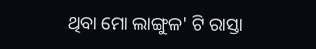ଥିବା ମୋ ଲାଙ୍ଗୁଳ' ଟି ରାସ୍ତା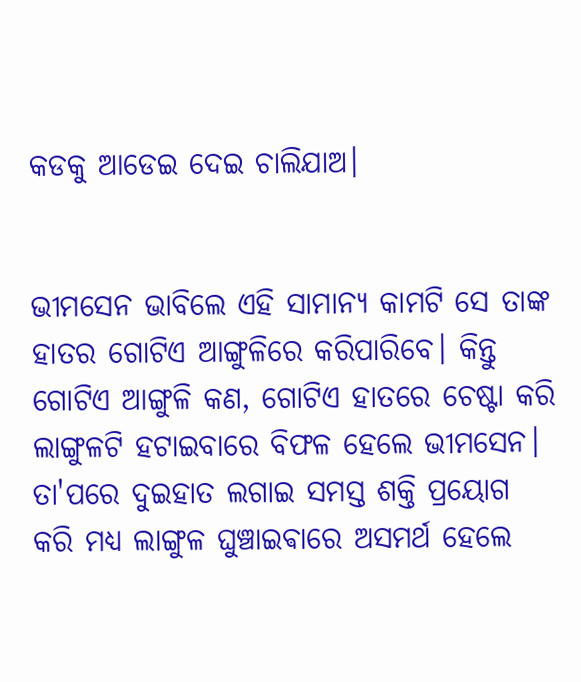କଡକୁ ଆଡେଇ ଦେଇ ଚାଲିଯାଅ।


ଭୀମସେନ ଭାବିଲେ ଏହି ସାମାନ୍ୟ କାମଟି ସେ ତାଙ୍କ ହାତର ଗୋଟିଏ ଆଙ୍ଗୁଳିରେ କରିପାରିବେ। କିନ୍ତୁ ଗୋଟିଏ ଆଙ୍ଗୁଳି କଣ, ଗୋଟିଏ ହାତରେ ଚେଷ୍ଟା କରି ଲାଙ୍ଗୁଳଟି ହଟାଇବାରେ ବିଫଳ ହେଲେ ଭୀମସେନ। ତା'ପରେ ଦୁଇହାତ ଲଗାଇ ସମସ୍ତ ଶକ୍ତି ପ୍ରୟୋଗ କରି ମଧ୍ୟ ଲାଙ୍ଗୁଳ ଘୁଞ୍ଚାଇଵାରେ ଅସମର୍ଥ ହେଲେ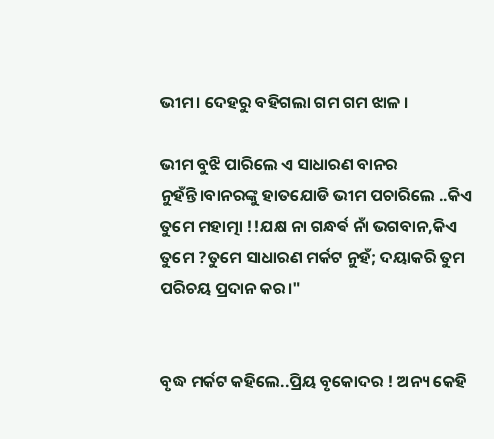ଭୀମ। ଦେହରୁ ବହିଗଲା ଗମ ଗମ ଝାଳ ।

ଭୀମ ବୁଝି ପାରିଲେ ଏ ସାଧାରଣ ବାନର ନୁହଁନ୍ତି।ବାନରଙ୍କୁ ହାତଯୋଡି ଭୀମ ପଚାରିଲେ ..କିଏ ତୁମେ ମହାତ୍ମା !!ଯକ୍ଷ ନା ଗନ୍ଧର୍ଵ ନାଁ ଭଗବାନ,କିଏ ତୁମେ ?ତୁମେ ସାଧାରଣ ମର୍କଟ ନୁହଁ; ଦୟାକରି ତୁମ ପରିଚୟ ପ୍ରଦାନ କର।"


ବୃଦ୍ଧ ମର୍କଟ କହିଲେ..ପ୍ରିୟ ବୃକୋଦର ! ଅନ୍ୟ କେହି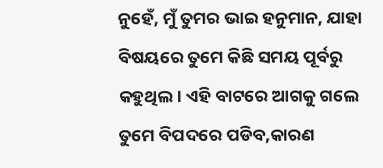ନୁହେଁ, ମୁଁ ତୁମର ଭାଇ ହନୁମାନ, ଯାହା ବିଷୟରେ ତୁମେ କିଛି ସମୟ ପୂର୍ବରୁ କହୁଥିଲ। ଏହି ବାଟରେ ଆଗକୁ ଗଲେ ତୁମେ ବିପଦରେ ପଡିବ,କାରଣ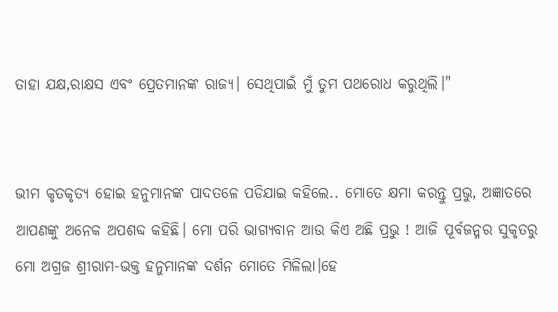ତାହା ଯକ୍ଷ,ରାକ୍ଷସ ଏବଂ ପ୍ରେତମାନଙ୍କ ରାଜ୍ୟ। ସେଥିପାଇଁ ମୁଁ ତୁମ ପଥରୋଧ କରୁଥିଲି।"


ଭୀମ କୃତକୃତ୍ୟ ହୋଇ ହନୁମାନଙ୍କ ପାଦତଳେ ପଡିଯାଇ କହିଲେ.. ମୋତେ କ୍ଷମା କରନ୍ତୁ ପ୍ରଭୁ, ଅଜ୍ଞାତରେ ଆପଣଙ୍କୁ ଅନେକ ଅପଶବ୍ଦ କହିଛି। ମୋ ପରି ଭାଗ୍ୟବାନ ଆଉ କିଏ ଅଛି ପ୍ରଭୁ ! ଆଜି ପୂର୍ବଜନ୍ମର ସୁକୃତରୁ ମୋ ଅଗ୍ରଜ ଶ୍ରୀରାମ-ଭକ୍ତ ହନୁମାନଙ୍କ ଦର୍ଶନ ମୋତେ ମିଳିଲା।ହେ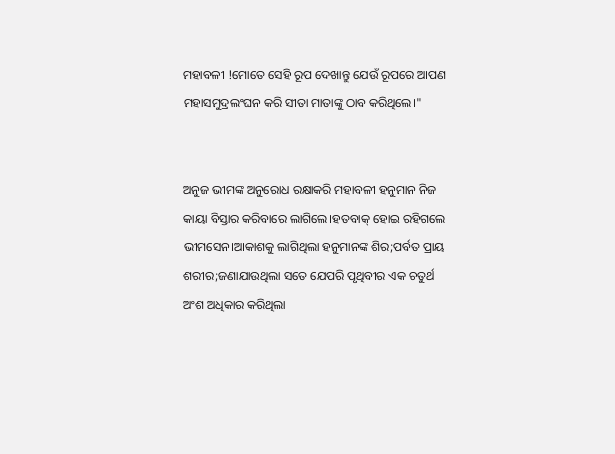ମହାବଳୀ !ମୋତେ ସେହି ରୂପ ଦେଖାନ୍ତୁ ଯେଉଁ ରୂପରେ ଆପଣ ମହାସମୁଦ୍ରଲଂଘନ କରି ସୀତା ମାତାଙ୍କୁ ଠାବ କରିଥିଲେ।"


ଅନୁଜ ଭୀମଙ୍କ ଅନୁରୋଧ ରକ୍ଷାକରି ମହାବଳୀ ହନୁମାନ ନିଜ କାୟା ବିସ୍ତାର କରିବାରେ ଲାଗିଲେ।ହତବାକ୍ ହୋଇ ରହିଗଲେ ଭୀମସେନ।ଆକାଶକୁ ଲାଗିଥିଲା ହନୁମାନଙ୍କ ଶିର;ପର୍ବତ ପ୍ରାୟ ଶରୀର;ଜଣାଯାଉଥିଲା ସତେ ଯେପରି ପୃଥିବୀର ଏକ ଚତୁର୍ଥ ଅଂଶ ଅଧିକାର କରିଥିଲା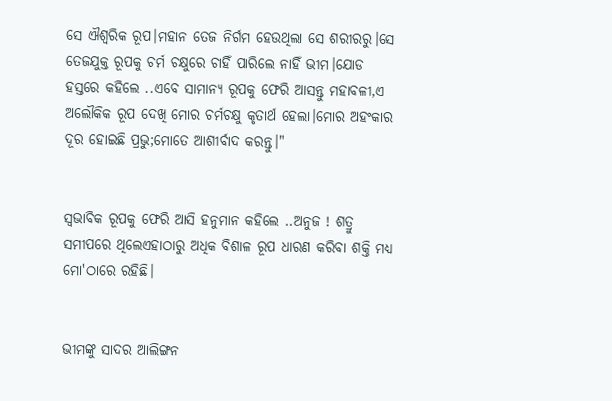ସେ ଐଶ୍ବରିକ ରୂପ।ମହାନ ତେଜ ନିର୍ଗମ ହେଉଥିଲା ସେ ଶରୀରରୁ।ସେ ତେଜଯୁକ୍ତ ରୂପକୁ ଚର୍ମ ଚକ୍ଷୁରେ ଚାହିଁ ପାରିଲେ ନାହିଁ ଭୀମ।ଯୋଡ ହସ୍ତରେ କହିଲେ ..ଏବେ ସାମାନ୍ୟ ରୂପକୁ ଫେରି ଆସନ୍ତୁ ମହାବଳୀ,ଏ ଅଲୌକିକ ରୂପ ଦେଖି ମୋର ଚର୍ମଚକ୍ଷୁ କୃତାର୍ଥ ହେଲା।ମୋର ଅହଂକାର ଦୂର ହୋଇଛି ପ୍ରଭୁ;ମୋତେ ଆଶୀର୍ବାଦ କରନ୍ତୁ।"


ସ୍ବଭାବିକ ରୂପକୁ ଫେରି ଆସି ହନୁମାନ କହିଲେ ..ଅନୁଜ ! ଶତ୍ରୁ ସମୀପରେ ଥିଲେଏହାଠାରୁ ଅଧିକ ବିଶାଳ ରୂପ ଧାରଣ କରିବା ଶକ୍ତି ମଧ୍ୟ ମୋ'ଠାରେ ରହିଛି।


ଭୀମଙ୍କୁ ସାଦର ଆଲିଙ୍ଗନ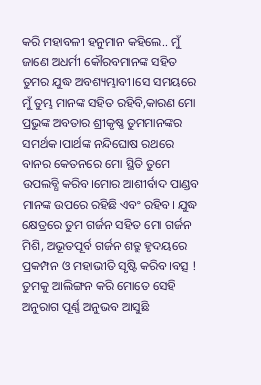କରି ମହାବଳୀ ହନୁମାନ କହିଲେ.. ମୁଁ ଜାଣେ ଅଧର୍ମୀ କୌରବମାନଙ୍କ ସହିତ ତୁମର ଯୁଦ୍ଧ ଅବଶ୍ୟମ୍ଭାବୀ।ସେ ସମୟରେ ମୁଁ ତୁମ୍ଭ ମାନଙ୍କ ସହିତ ରହିବି,କାରଣ ମୋ ପ୍ରଭୁଙ୍କ ଅବତାର ଶ୍ରୀକୃଷ୍ଣ ତୁମମାନଙ୍କର ସମର୍ଥକ।ପାର୍ଥଙ୍କ ନନ୍ଦିଘୋଷ ରଥରେ ବାନର କେତନରେ ମୋ ସ୍ଥିତି ତୁମେ ଉପଲବ୍ଧି କରିବ।ମୋର ଆଶୀର୍ବାଦ ପାଣ୍ଡବ ମାନଙ୍କ ଉପରେ ରହିଛି ଏବଂ ରହିବ। ଯୁଦ୍ଧ କ୍ଷେତ୍ରରେ ତୁମ ଗର୍ଜନ ସହିତ ମୋ ଗର୍ଜନ ମିଶି, ଅଭୂତପୂର୍ବ ଗର୍ଜନ ଶତ୍ରୁ ହୃଦୟରେ ପ୍ରକମ୍ପନ ଓ ମହାଭୀତି ସୃଷ୍ଟି କରିବ।ବତ୍ସ ! ତୁମକୁ ଆଲିଙ୍ଗନ କରି ମୋତେ ସେହି ଅନୁରାଗ ପୂର୍ଣ୍ଣ ଅନୁଭବ ଆସୁଛି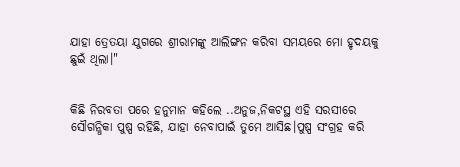ଯାହା ତ୍ରେତୟା ଯୁଗରେ ଶ୍ରୀରାମଙ୍କୁ ଆଲିଙ୍ଗନ କରିବା ସମୟରେ ମୋ ହୃଦୟକୁ ଛୁଇଁ ଥିଲା।"


କିଛି ନିରବତା ପରେ ହନୁମାନ କହିଲେ ..ଅନୁଜ,ନିକଟସ୍ଥ ଏହି ସରସୀରେ ସୌଗନ୍ଧିକା ପୁଷ୍ପ ରହିଛି, ଯାହା ନେବାପାଇଁ ତୁମେ ଆସିଛ।ପୁଷ୍ପ ସଂଗ୍ରହ କରି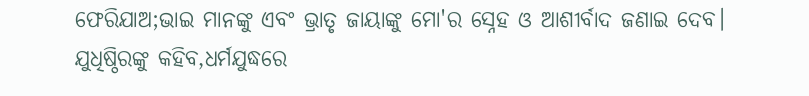ଫେରିଯାଅ;ଭାଇ ମାନଙ୍କୁ ଏବଂ ଭ୍ରାତୃ ଜାୟାଙ୍କୁ ମୋ'ର ସ୍ନେହ ଓ ଆଶୀର୍ବାଦ ଜଣାଇ ଦେବ। ଯୁଧିଷ୍ଠିରଙ୍କୁ କହିବ,ଧର୍ମଯୁଦ୍ଧରେ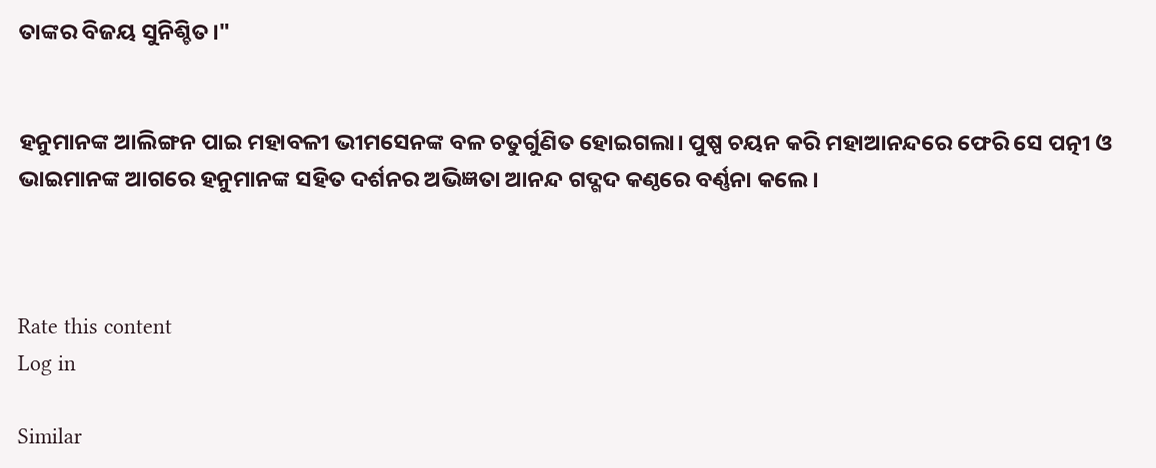ତାଙ୍କର ବିଜୟ ସୁନିଶ୍ଚିତ।"


ହନୁମାନଙ୍କ ଆଲିଙ୍ଗନ ପାଇ ମହାବଳୀ ଭୀମସେନଙ୍କ ବଳ ଚତୁର୍ଗୁଣିତ ହୋଇଗଲା। ପୁଷ୍ପ ଚୟନ କରି ମହାଆନନ୍ଦରେ ଫେରି ସେ ପତ୍ନୀ ଓ ଭାଇମାନଙ୍କ ଆଗରେ ହନୁମାନଙ୍କ ସହିତ ଦର୍ଶନର ଅଭିଜ୍ଞତା ଆନନ୍ଦ ଗଦ୍ଗଦ କଣ୍ଠରେ ବର୍ଣ୍ଣନା କଲେ।



Rate this content
Log in

Similar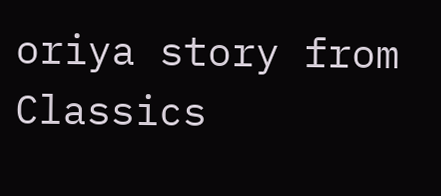oriya story from Classics